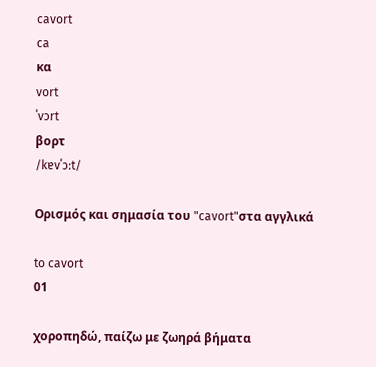cavort
ca
κα
vort
ˈvɔrt
βορτ
/kɐvˈɔːt/

Ορισμός και σημασία του "cavort"στα αγγλικά

to cavort
01

χοροπηδώ, παίζω με ζωηρά βήματα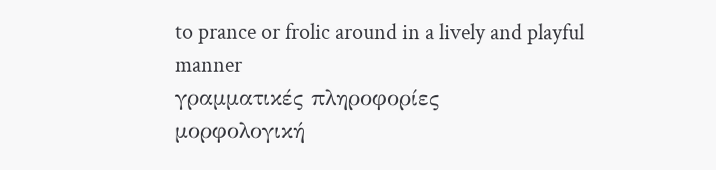to prance or frolic around in a lively and playful manner
γραμματικές πληροφορίες
μορφολογική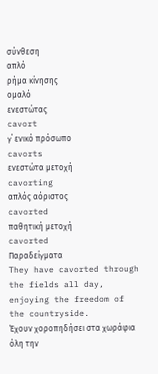σύνθεση
απλό
ρήμα κίνησης
ομαλό
ενεστώτας
cavort
γ΄ ενικό πρόσωπο
cavorts
ενεστώτα μετοχή
cavorting
απλός αόριστος
cavorted
παθητική μετοχή
cavorted
Παραδείγματα
They have cavorted through the fields all day, enjoying the freedom of the countryside.
Έχουν χοροπηδήσει στα χωράφια όλη την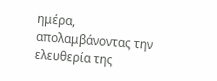ημέρα, απολαμβάνοντας την ελευθερία της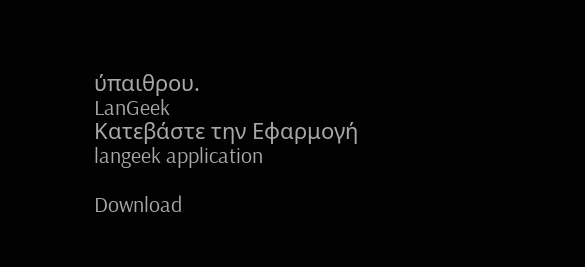ύπαιθρου.
LanGeek
Κατεβάστε την Εφαρμογή
langeek application

Download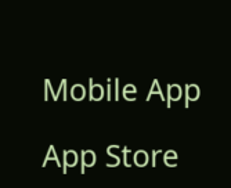Mobile App

App Store